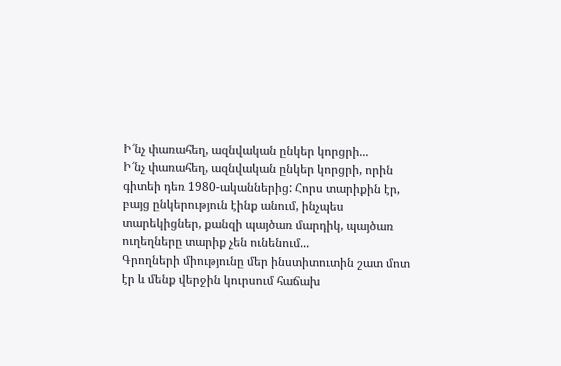Ի՜նչ փառահեղ, ազնվական ընկեր կորցրի...
Ի՜նչ փառահեղ, ազնվական ընկեր կորցրի, որին գիտեի դեռ 1980-ականներից: Հորս տարիքին էր, բայց ընկերություն էինք անում, ինչպես տարեկիցներ, քանզի պայծառ մարդիկ, պայծառ ուղեղները տարիք չեն ունենում...
Գրողների միությունը մեր ինստիտուտին շատ մոտ էր և մենք վերջին կուրսում հաճախ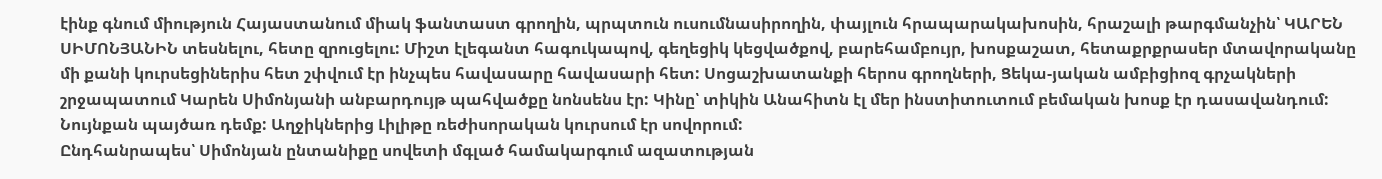էինք գնում միություն Հայաստանում միակ ֆանտաստ գրողին, պրպտուն ուսումնասիրողին, փայլուն հրապարակախոսին, հրաշալի թարգմանչին՝ ԿԱՐԵՆ ՍԻՄՈՆՅԱՆԻՆ տեսնելու, հետը զրուցելու: Միշտ էլեգանտ հագուկապով, գեղեցիկ կեցվածքով, բարեհամբույր, խոսքաշատ, հետաքրքրասեր մտավորականը մի քանի կուրսեցիներիս հետ շփվում էր ինչպես հավասարը հավասարի հետ: Սոցաշխատանքի հերոս գրողների, Ցեկա-յական ամբիցիոզ գրչակների շրջապատում Կարեն Սիմոնյանի անբարդույթ պահվածքը նոնսենս էր: Կինը՝ տիկին Անահիտն էլ մեր ինստիտուտում բեմական խոսք էր դասավանդում: Նույնքան պայծառ դեմք: Աղջիկներից Լիլիթը ռեժիսորական կուրսում էր սովորում:
Ընդհանրապես՝ Սիմոնյան ընտանիքը սովետի մգլած համակարգում ազատության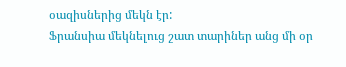օազիսներից մեկն էր:
Ֆրանսիա մեկնելուց շատ տարիներ անց մի օր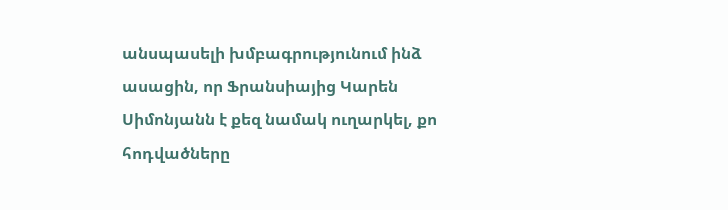անսպասելի խմբագրությունում ինձ ասացին, որ Ֆրանսիայից Կարեն Սիմոնյանն է քեզ նամակ ուղարկել, քո հոդվածները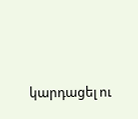կարդացել ու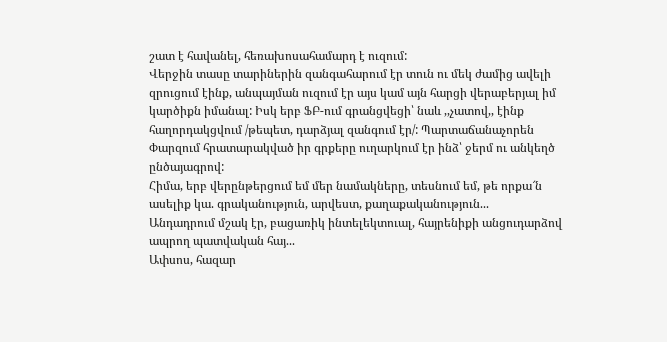շատ է հավանել, հեռախոսահամարդ է ուզում:
Վերջին տասը տարիներին զանգահարում էր տուն ու մեկ ժամից ավելի զրուցում էինք, անպայման ուզում էր այս կամ այն հարցի վերաբերյալ իմ կարծիքն իմանալ: Իսկ երբ ՖԲ-ում գրանցվեցի՝ նաև ,,չատով,, էինք հաղորդակցվում /թեպետ, դարձյալ զանգում էր/: Պարտաճանաչորեն Փարզում հրատարակված իր գրքերը ուղարկում էր ինձ՝ ջերմ ու անկեղծ ընծայագրով:
Հիմա, երբ վերընթերցում եմ մեր նամակները, տեսնում եմ, թե որքա՜ն ասելիք կա. գրականություն, արվեստ, քաղաքականություն...
Անդադրում մշակ էր, բացառիկ ինտելեկտուալ, հայրենիքի անցուդարձով ապրող պատվական հայ...
Ափսոս, հազար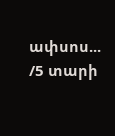ափսոս...
/5 տարի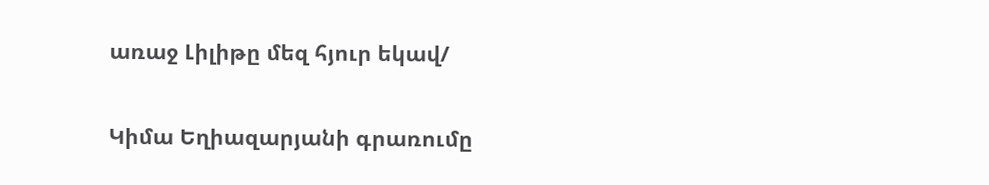առաջ Լիլիթը մեզ հյուր եկավ/


Կիմա Եղիազարյանի գրառումը